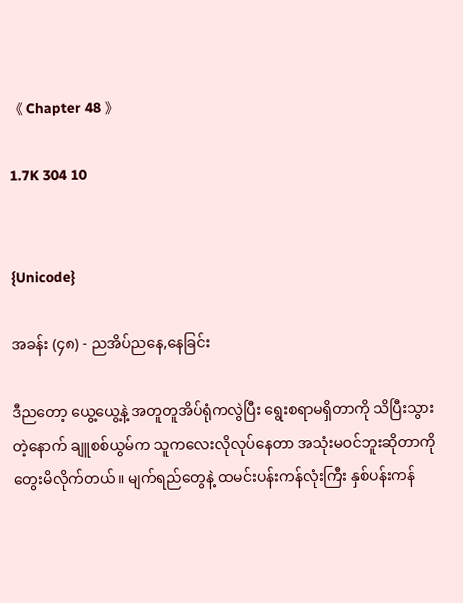《 Chapter 48 》

1.7K 304 10


{Unicode}

အခန်း (၄၈) - ညအိပ်ညနေ,နေခြင်း

ဒီညတော့ ယွေ့ယွေ့နဲ့ အတူတူအိပ်ရုံကလွဲပြီး ရွေးစရာမရှိတာကို သိပြီးသွားတဲ့နောက် ချူစစ်ယွမ်က သူကလေးလိုလုပ်နေတာ အသုံးမဝင်ဘူးဆိုတာကို တွေးမိလိုက်တယ်။ မျက်ရည်တွေနဲ့ ထမင်းပန်းကန်လုံးကြီး နှစ်ပန်းကန်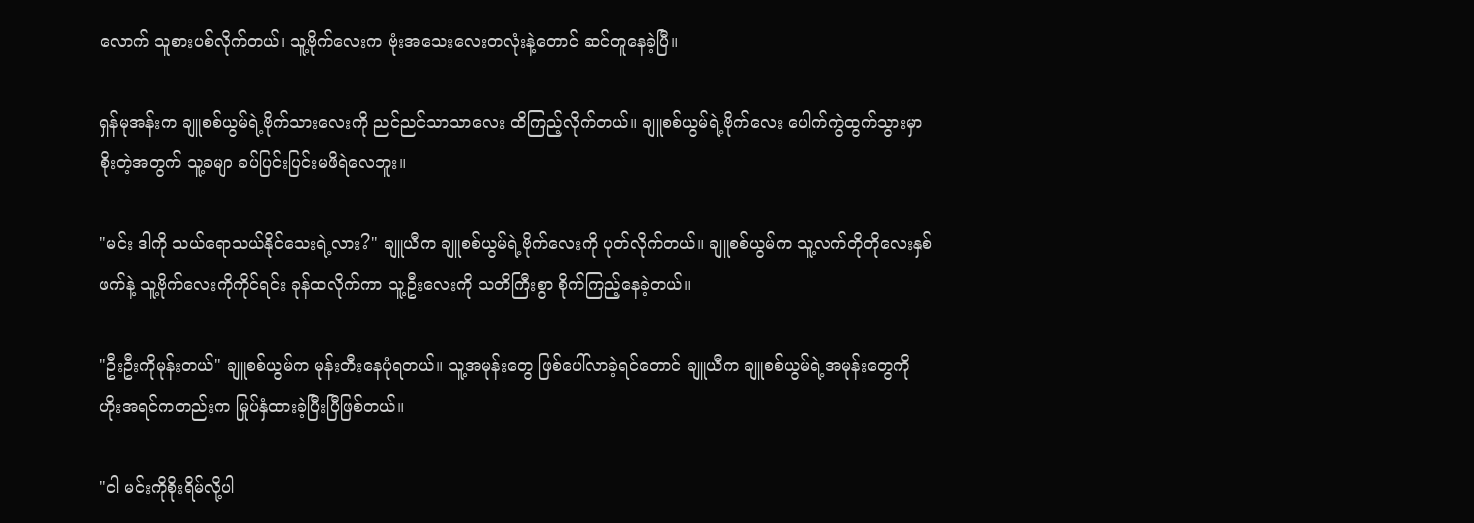လောက် သူစားပစ်လိုက်တယ်၊ သူ့ဗိုက်လေးက ဗုံးအသေးလေးတလုံးနဲ့တောင် ဆင်တူနေခဲ့ပြီ။

ရှန်မုအန်းက ချူစစ်ယွမ်ရဲ့ဗိုက်သားလေးကို ညင်ညင်သာသာလေး ထိကြည့်လိုက်တယ်။ ချူစစ်ယွမ်ရဲ့ဗိုက်လေး ပေါက်ကွဲထွက်သွားမှာစိုးတဲ့အတွက် သူ့ခမျာ ခပ်ပြင်းပြင်းမဖိရဲလေဘူး။

"မင်း ဒါကို သယ်ရောသယ်နိုင်သေးရဲ့လား?" ချူယီက ချူစစ်ယွမ်ရဲ့ဗိုက်လေးကို ပုတ်လိုက်တယ်။ ချူစစ်ယွမ်က သူ့လက်တိုတိုလေးနှစ်ဖက်နဲ့ သူ့ဗိုက်လေးကိုကိုင်ရင်း ခုန်ထလိုက်ကာ သူ့ဦးလေးကို သတိကြီးစွာ စိုက်ကြည့်နေခဲ့တယ်။

"ဦးဦးကိုမုန်းတယ်" ချူစစ်ယွမ်က မုန်းတီးနေပုံရတယ်။ သူ့အမုန်းတွေ ဖြစ်ပေါ်လာခဲ့ရင်တောင် ချူယီက ချူစစ်ယွမ်ရဲ့အမုန်းတွေကို ဟိုးအရင်ကတည်းက မြုပ်နှံထားခဲ့ပြီးပြီဖြစ်တယ်။

"ငါ မင်းကိုစိုးရိမ်လို့ပါ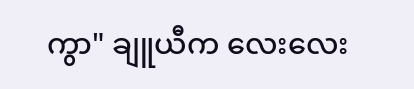ကွာ" ချူယီက လေးလေး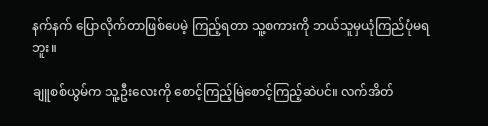နက်နက် ပြောလိုက်တာဖြစ်ပေမဲ့ ကြည့်ရတာ သူ့စကားကို ဘယ်သူမှယုံကြည်ပုံမရဘူး။

ချူစစ်ယွမ်က သူ့ဦးလေးကို စောင့်ကြည့်မြဲစောင့်ကြည့်ဆဲပင်။ လက်အိတ်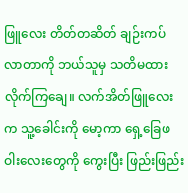ဖြူလေး တိတ်တဆိတ် ချဉ်းကပ်လာတာကို ဘယ်သူမှ သတိမထားလိုက်ကြချေ။ လက်အိတ်ဖြူလေးက သူ့ခေါင်းကို မော့ကာ ရှေ့ခြေဖဝါးလေးတွေကို ကွေးပြီး ဖြည်းဖြည်း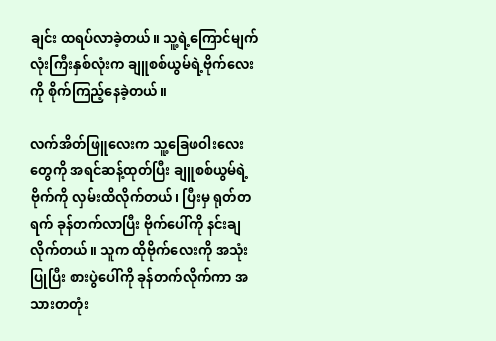ချင်း ထရပ်လာခဲ့တယ်။ သူ့ရဲ့ကြောင်မျက်လုံးကြီးနှစ်လုံးက ချူစစ်ယွမ်ရဲ့ဗိုက်လေးကို စိုက်ကြည့်နေခဲ့တယ်။

လက်အိတ်ဖြူလေးက သူ့ခြေဖဝါးလေးတွေကို အရင်ဆန့်ထုတ်ပြီး ချူစစ်ယွမ်ရဲ့ဗိုက်ကို လှမ်းထိလိုက်တယ်၊ ပြီးမှ ရုတ်တရက် ခုန်တက်လာပြီး ဗိုက်ပေါ်ကို နင်းချလိုက်တယ်။ သူက ထိုဗိုက်လေးကို အသုံးပြုပြီး စားပွဲပေါ်ကို ခုန်တက်လိုက်ကာ အသားတတုံး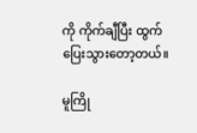ကို ကိုက်ချီပြီး ထွက်ပြေးသွားတော့တယ်။

မူကြို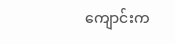ကျောင်းက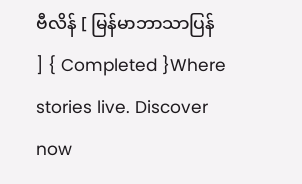ဗီလိန် [ မြန်မာဘာသာပြန် ] { Completed }Where stories live. Discover now